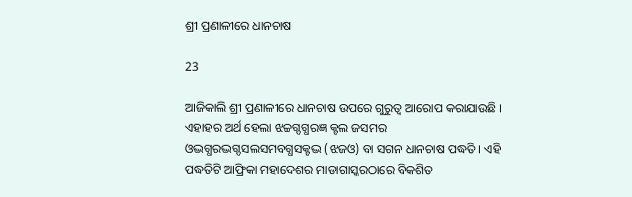ଶ୍ରୀ ପ୍ରଣାଳୀରେ ଧାନଚାଷ

23

ଆଜିକାଲି ଶ୍ରୀ ପ୍ରଣାଳୀରେ ଧାନଚାଷ ଉପରେ ଗୁରୁତ୍ୱ ଆରୋପ କରାଯାଉଛି । ଏହାହର ଅର୍ଥ ହେଲା ଝଚ୍ଚଗ୍ଦଗ୍ଧରଜ୍ଞ କ୍ଟଲ ଜସମର ଓଦ୍ଭଗ୍ଧରଦ୍ଭଗ୍ଦସଲସମବଗ୍ଧସକ୍ଟଦ୍ଭ (ଝଜଓ) ବା ସଗନ ଧାନଚାଷ ପଦ୍ଧତି । ଏହି ପଦ୍ଧତିଟି ଆଫ୍ରିକା ମହାଦେଶର ମାଡାଗାସ୍କରଠାରେ ବିକଶିତ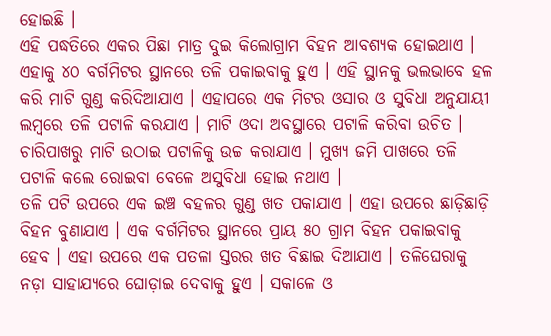ହୋଇଛି ।
ଏହି ପଦ୍ଧତିରେ ଏକର ପିଛା ମାତ୍ର ଦୁଇ କିଲୋଗ୍ରାମ ବିହନ ଆବଶ୍ୟକ ହୋଇଥାଏ । ଏହାକୁ ୪୦ ବର୍ଗମିଟର ସ୍ଥାନରେ ତଳି ପକାଇବାକୁ ହୁଏ । ଏହି ସ୍ଥାନକୁ ଭଲଭାବେ ହଳ କରି ମାଟି ଗୁଣ୍ଡ କରିଦିଆଯାଏ । ଏହାପରେ ଏକ ମିଟର ଓସାର ଓ ସୁବିଧା ଅନୁଯାୟୀ ଲମ୍ବରେ ତଳି ପଟାଳି କରଯାଏ । ମାଟି ଓଦା ଅବସ୍ଥାରେ ପଟାଳି କରିବା ଉଚିତ । ଚାରିପାଖରୁ ମାଟି ଉଠାଇ ପଟାଳିକୁ ଉଚ୍ଚ କରାଯାଏ । ମୁଖ୍ୟ ଜମି ପାଖରେ ତଳି ପଟାଳି କଲେ ରୋଇବା ବେଳେ ଅସୁବିଧା ହୋଇ ନଥାଏ ।
ତଳି ପଟି ଉପରେ ଏକ ଇଞ୍ଚ ବହଳର ଗୁଣ୍ଡ ଖତ ପକାଯାଏ । ଏହା ଉପରେ ଛାଡ଼ିଛାଡ଼ି ବିହନ ବୁଣାଯାଏ । ଏକ ବର୍ଗମିଟର ସ୍ଥାନରେ ପ୍ରାୟ ୫୦ ଗ୍ରାମ ବିହନ ପକାଇବାକୁ ହେବ । ଏହା ଉପରେ ଏକ ପତଳା ସ୍ତରର ଖତ ବିଛାଇ ଦିଆଯାଏ । ତଳିଘେରାକୁ ନଡ଼ା ସାହାଯ୍ୟରେ ଘୋଡ଼ାଇ ଦେବାକୁ ହୁଏ । ସକାଳେ ଓ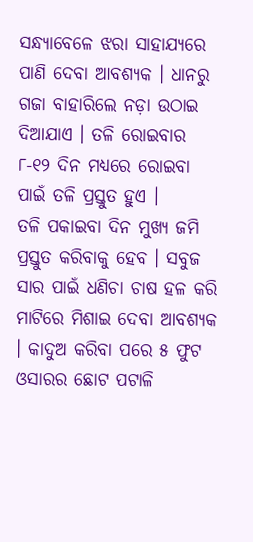ସନ୍ଧ୍ୟାବେଳେ ଝରା ସାହାଯ୍ୟରେ ପାଣି ଦେବା ଆବଶ୍ୟକ । ଧାନରୁ ଗଜା ବାହାରିଲେ ନଡ଼ା ଉଠାଇ ଦିଆଯାଏ । ତଳି ରୋଇବାର ୮-୧୨ ଦିନ ମଧ୍ୟରେ ରୋଇବା ପାଇଁ ତଳି ପ୍ରସ୍ତୁତ ହୁଏ ।
ତଳି ପକାଇବା ଦିନ ମୁଖ୍ୟ ଜମି ପ୍ରସ୍ତୁତ କରିବାକୁ ହେବ । ସବୁଜ ସାର ପାଇଁ ଧଣିଚା ଚାଷ ହଳ କରି ମାଟିରେ ମିଶାଇ ଦେବା ଆବଶ୍ୟକ । କାଦୁଅ କରିବା ପରେ ୫ ଫୁଟ ଓସାରର ଛୋଟ ପଟାଳି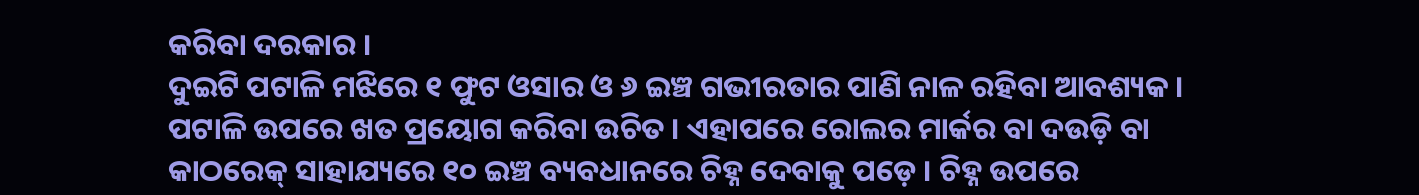କରିବା ଦରକାର ।
ଦୁଇଟି ପଟାଳି ମଝିରେ ୧ ଫୁଟ ଓସାର ଓ ୬ ଇଞ୍ଚ ଗଭୀରତାର ପାଣି ନାଳ ରହିବା ଆବଶ୍ୟକ । ପଟାଳି ଉପରେ ଖତ ପ୍ରୟୋଗ କରିବା ଉଚିତ । ଏହାପରେ ରୋଲର ମାର୍କର ବା ଦଉଡ଼ି ବା କାଠରେକ୍ ସାହାଯ୍ୟରେ ୧୦ ଇଞ୍ଚ ବ୍ୟବଧାନରେ ଚିହ୍ନ ଦେବାକୁ ପଡ଼େ । ଚିହ୍ନ ଉପରେ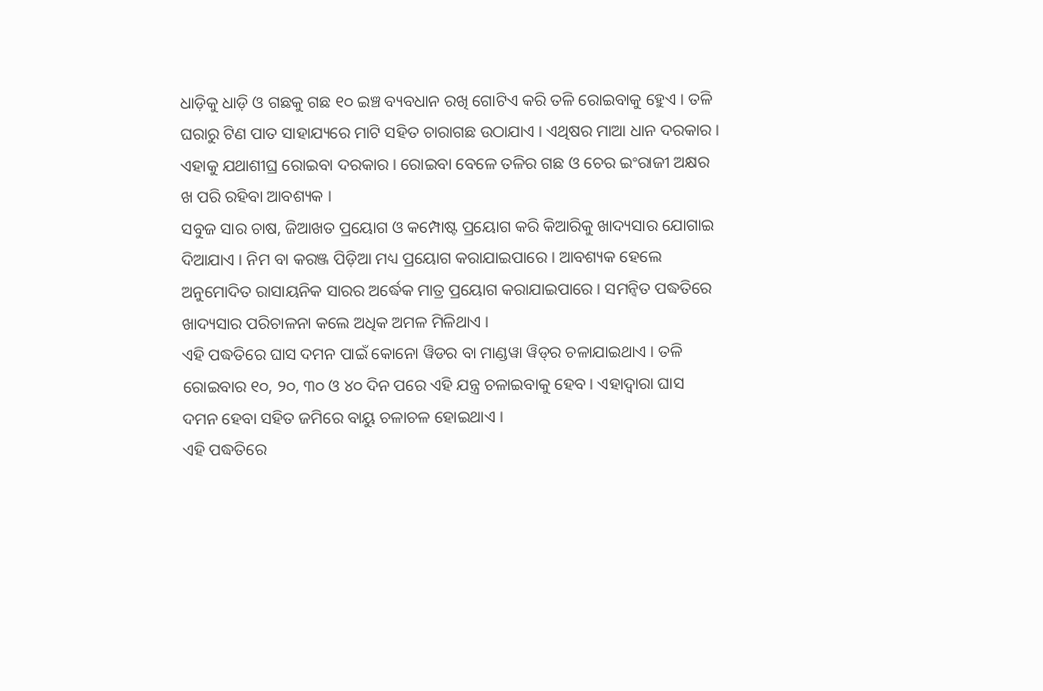ଧାଡ଼ିକୁ ଧାଡ଼ି ଓ ଗଛକୁ ଗଛ ୧୦ ଇଞ୍ଚ ବ୍ୟବଧାନ ରଖି ଗୋଟିଏ କରି ତଳି ରୋଇବାକୁ ହେୁଏ । ତଳି ଘରାରୁ ଟିଣ ପାତ ସାହାଯ୍ୟରେ ମାଟି ସହିତ ଚାରାଗଛ ଉଠାଯାଏ । ଏଥିଷର ମାଆ ଧାନ ଦରକାର । ଏହାକୁ ଯଥାଶୀଘ୍ର ରୋଇବା ଦରକାର । ରୋଇବା ବେଳେ ତଳିର ଗଛ ଓ ଚେର ଇଂରାଜୀ ଅକ୍ଷର ଖ ପରି ରହିବା ଆବଶ୍ୟକ ।
ସବୁଜ ସାର ଚାଷ, ଜିଆଖତ ପ୍ରୟୋଗ ଓ କମ୍ପୋଷ୍ଟ ପ୍ରୟୋଗ କରି କିଆରିକୁ ଖାଦ୍ୟସାର ଯୋଗାଇ ଦିଆଯାଏ । ନିମ ବା କରଞ୍ଜ ପିଡ଼ିଆ ମଧ୍ୟ ପ୍ରୟୋଗ କରାଯାଇପାରେ । ଆବଶ୍ୟକ ହେଲେ ଅନୁମୋଦିତ ରାସାୟନିକ ସାରର ଅର୍ଦ୍ଧେକ ମାତ୍ର ପ୍ରୟୋଗ କରାଯାଇପାରେ । ସମନ୍ୱିତ ପଦ୍ଧତିରେ ଖାଦ୍ୟସାର ପରିଚାଳନା କଲେ ଅଧିକ ଅମଳ ମିଳିଥାଏ ।
ଏହି ପଦ୍ଧତିରେ ଘାସ ଦମନ ପାଇଁ କୋନୋ ୱିଡର ବା ମାଣ୍ଡୱା ୱିଡ୍‌ର ଚଳାଯାଇଥାଏ । ତଳି ରୋଇବାର ୧୦, ୨୦, ୩୦ ଓ ୪୦ ଦିନ ପରେ ଏହି ଯନ୍ତ୍ର ଚଳାଇବାକୁ ହେବ । ଏହାଦ୍ୱାରା ଘାସ ଦମନ ହେବା ସହିତ ଜମିରେ ବାୟୁ ଚଳାଚଳ ହୋଇଥାଏ ।
ଏହି ପଦ୍ଧତିରେ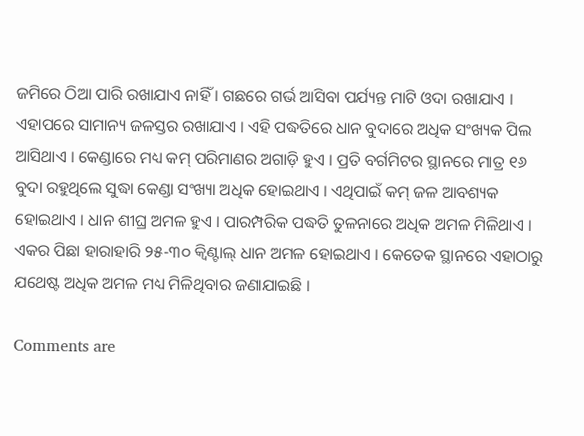ଜମିରେ ଠିଆ ପାରି ରଖାଯାଏ ନାହିଁ । ଗଛରେ ଗର୍ଭ ଆସିବା ପର୍ଯ୍ୟନ୍ତ ମାଟି ଓଦା ରଖାଯାଏ । ଏହାପରେ ସାମାନ୍ୟ ଜଳସ୍ତର ରଖାଯାଏ । ଏହି ପଦ୍ଧତିରେ ଧାନ ବୁଦାରେ ଅଧିକ ସଂଖ୍ୟକ ପିଲ ଆସିଥାଏ । କେଣ୍ଡାରେ ମଧ୍ୟ କମ୍ ପରିମାଣର ଅଗାଡ଼ି ହୁଏ । ପ୍ରତି ବର୍ଗମିଟର ସ୍ଥାନରେ ମାତ୍ର ୧୬ ବୁଦା ରହୁଥିଲେ ସୁଦ୍ଧା କେଣ୍ଡା ସଂଖ୍ୟା ଅଧିକ ହୋଇଥାଏ । ଏଥିପାଇଁ କମ୍ ଜଳ ଆବଶ୍ୟକ ହୋଇଥାଏ । ଧାନ ଶୀଘ୍ର ଅମଳ ହୁଏ । ପାରମ୍ପରିକ ପଦ୍ଧତି ତୁଳନାରେ ଅଧିକ ଅମଳ ମିଳିଥାଏ । ଏକର ପିଛା ହାରାହାରି ୨୫-୩୦ କ୍ୱିଣ୍ଟାଲ୍ ଧାନ ଅମଳ ହୋଇଥାଏ । କେତେକ ସ୍ଥାନରେ ଏହାଠାରୁ ଯଥେଷ୍ଟ ଅଧିକ ଅମଳ ମଧ୍ୟ ମିଳିଥିବାର ଜଣାଯାଇଛି ।

Comments are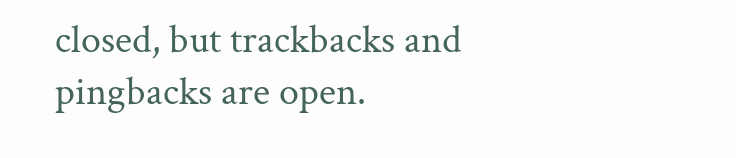closed, but trackbacks and pingbacks are open.